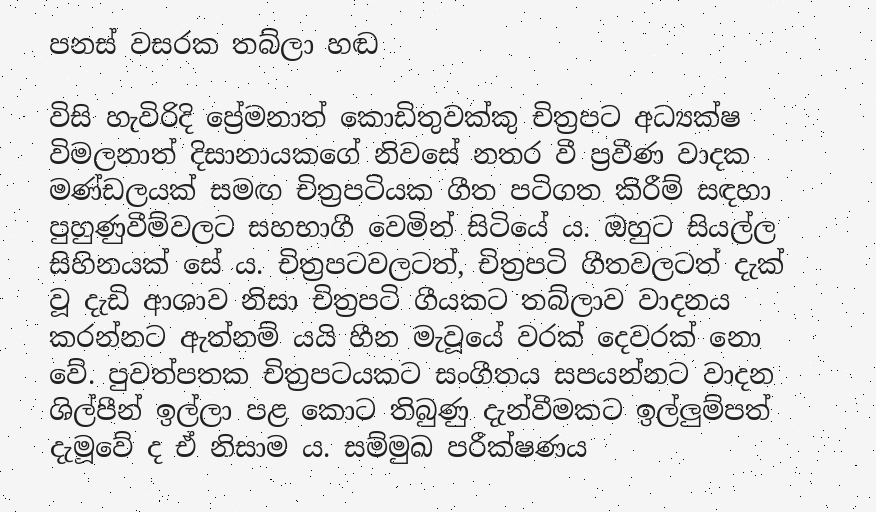පනස් වසරක තබ්ලා හඬ

විසි හැවිරිදි ප්‍රේමනාත් කොඩිතුවක්කු චිත්‍රපට අධ්‍යක්ෂ විමලනාත් දිසානායකගේ නිවසේ නතර වී ප්‍රවීණ වාදක මණ්ඩලයක් සමඟ චිත්‍රපටියක ගීත පටිගත කිරීම් සඳහා පුහුණුවීම්වලට සහභාගී වෙමින් සිටියේ ය. ඔහුට සියල්ල සිහිනයක් සේ ය. චිත්‍රපටවලටත්, චිත්‍රපටි ගීතවලටත් දැක් වූ දැඩි ආශාව නිසා චිත්‍රපටි ගීයකට තබ්ලාව වාදනය කරන්නට ඇත්නම් යයි හීන මැවූයේ වරක් දෙවරක් නො වේ. පුවත්පතක චිත්‍රපටයකට සංගීතය සපයන්නට වාදන ශිල්පීන් ඉල්ලා පළ කොට තිබුණු දැන්වීමකට ඉල්ලුම්පත් දැමූවේ ද ඒ නිසාම ය. සම්මුඛ පරීක්ෂණය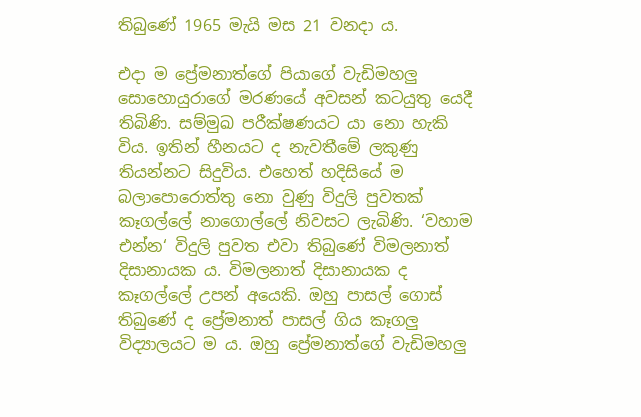තිබුණේ 1965 මැයි මස 21 වනදා ය.

එදා ම ප්‍රේමනාත්ගේ පියාගේ වැඩිමහලු සොහොයුරාගේ මරණයේ අවසන් කටයුතු යෙදී තිබිණි. සම්මුඛ පරීක්ෂණයට යා නො හැකි විය. ඉතින් හීනයට ද නැවතීමේ ලකුණු තියන්නට සිදුවිය. එහෙත් හදිසියේ ම බලාපොරොත්තු නො වුණු විදුලි පුවතක් කෑගල්ලේ නාගොල්ලේ නිවසට ලැබිණි. ‘වහාම එන්න‘ විදුලි පුවත එවා තිබුණේ විමලනාත් දිසානායක ය. විමලනාත් දිසානායක ද කෑගල්ලේ උපන් අයෙකි. ඔහු පාසල් ගොස් තිබුණේ ද ප්‍රේමනාත් පාසල් ගිය කෑගලු විද්‍යාලයට ම ය. ඔහු ප්‍රේමනාත්ගේ වැඩිමහලු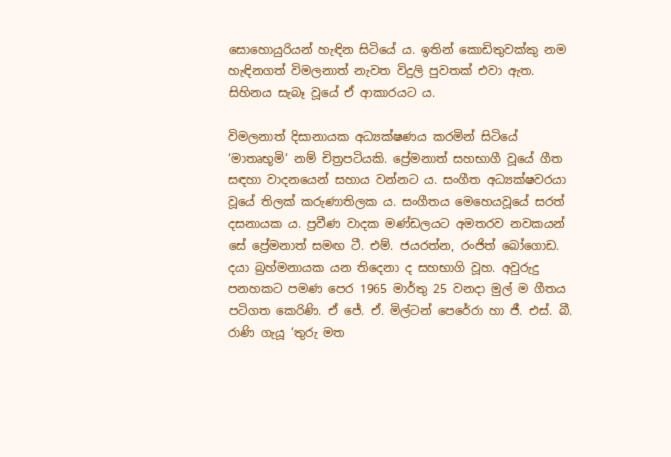සොහොයුරියන් හැඳින සිටියේ ය. ඉතින් කොඩිතුවක්කු නම හැඳිනගත් විමලනාත් නැවත විදුලි පුවතක් එවා ඇත. සිහිනය සැබෑ වූයේ ඒ ආකාරයට ය.

විමලනාත් දිසානායක අධ්‍යක්ෂණය කරමින් සිටියේ ‘මාතෘභූමි‘ නම් චිත්‍රපටියකි. ප්‍රේමනාත් සහභාගී වූයේ ගීත සඳහා වාදනයෙන් සහාය වන්නට ය. සංගීත අධ්‍යක්ෂවරයා වූයේ තිලක් කරුණාතිලක ය. සංගීතය මෙහෙයවූයේ සරත් දසනායක ය. ප්‍රවීණ වාදක මණ්ඩලයට අමතරව නවකයන් සේ ප්‍රේමනාත් සමඟ ටී. එම්. ජයරත්න, රංජිත් බෝගොඩ. දයා බ්‍රහ්මනායක යන තිදෙනා ද සහභාගි වූහ. අවුරුදු පනහකට පමණ පෙර 1965 මාර්තු 25 වනදා මුල් ම ගීතය පටිගත කෙරිණි. ඒ ජේ. ඒ. මිල්ටන් පෙරේරා හා ජී. එස්. බී. රාණි ගැයූ ‘තුරු මත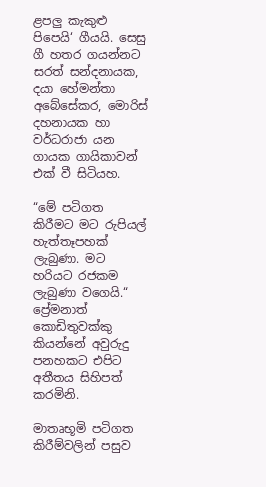ළපලු කැකුළු පිපෙයි‘ ගීයයි. සෙසු ගී හතර ගයන්නට සරත් සන්දනායක, දයා හේමන්තා අබේසේකර, මොරිස් දහනායක හා වර්ධරාජා යන ගායක ගායිකාවන් එක් වී සිටියහ.

“මේ පටිගත කිරීමට මට රුපියල් හැත්තෑපහක් ලැබුණා. මට හරියට රජකම ලැබුණා වගෙයි.“ ප්‍රේමනාත් කොඩිතුවක්කු කියන්නේ අවුරුදු පනහකට එපිට අතීතය සිහිපත් කරමිනි.

මාතෘභූමි පටිගත කිරීම්වලින් පසුව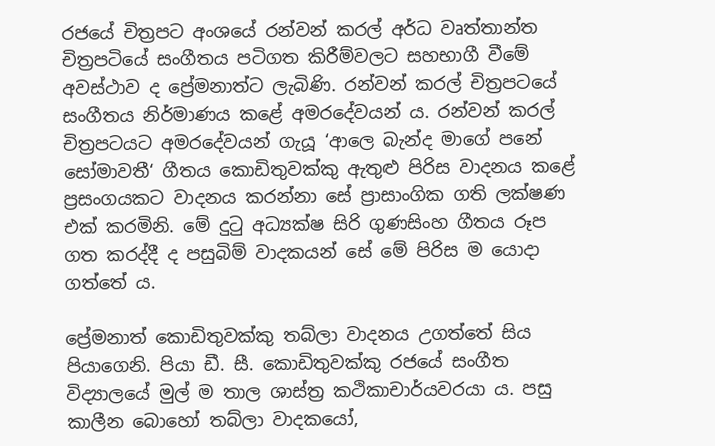රජයේ චිත්‍රපට අංශයේ රන්වන් කරල් අර්ධ වෘත්තාන්ත චිත්‍රපටියේ සංගීතය පටිගත කිරීම්වලට සහභාගී වීමේ අවස්ථාව ද ප්‍රේමනාත්ට ලැබිණි. රන්වන් කරල් චිත්‍රපටයේ සංගීතය නිර්මාණය කළේ අමරදේවයන් ය. රන්වන් කරල් චිත්‍රපටයට අමරදේවයන් ගැයූ ‘ආලෙ බැන්ද මාගේ පනේ සෝමාවතී‘ ගීතය කොඩිතුවක්කු ඇතුළු පිරිස වාදනය කළේ ප්‍රසංගයකට වාදනය කරන්නා සේ ප්‍රාසාංගික ගති ලක්ෂණ එක් කරමිනි. මේ දුටු අධ්‍යක්ෂ සිරි ගුණසිංහ ගීතය රූප ගත කරද්දී ද පසුබිම් වාදකයන් සේ මේ පිරිස ම යොදා ගත්තේ ය.

ප්‍රේමනාත් කොඩිතුවක්කු තබ්ලා වාදනය උගත්තේ සිය පියාගෙනි. පියා ඩී. සී. කොඩිතුවක්කු රජයේ සංගීත විද්‍යාලයේ මුල් ම තාල ශාස්ත්‍ර කථිකාචාර්යවරයා ය. පසු කාලීන බොහෝ තබ්ලා වාදකයෝ,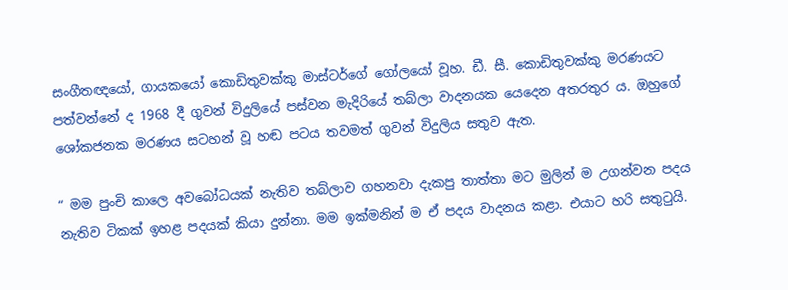සංගීතඥයෝ, ගායකයෝ කොඩිතුවක්කු මාස්ටර්ගේ ගෝලයෝ වූහ. ඩී. සී. කොඩිතුවක්කු මරණයට පත්වන්නේ ද 1968 දී ගුවන් විදුලියේ පස්වන මැදිරියේ තබ්ලා වාදනයක යෙදෙන අතරතුර ය. ඔහුගේ ශෝකජනක මරණය සටහන් වූ හඬ පටය තවමත් ගුවන් විදුලිය සතුව ඇත.

“ මම පුංචි කාලෙ අවබෝධයක් නැතිව තබ්ලාව ගහනවා දැකපු තාත්තා මට මුලින් ම උගන්වන පදය නැතිව ටිකක් ඉහළ පදයක් කියා දුන්නා. මම ඉක්මනින් ම ඒ පදය වාදනය කළා. එයාට හරි සතුටුයි.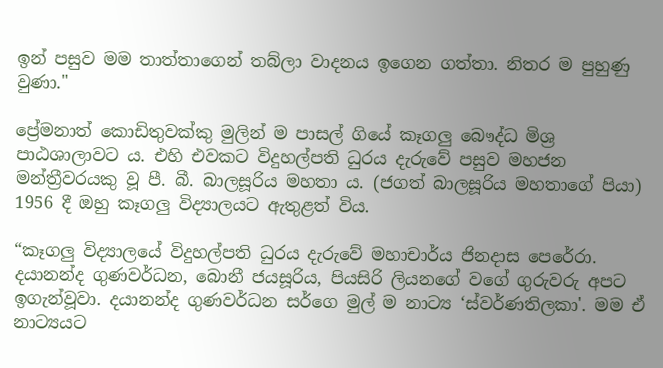ඉන් පසුව මම තාත්තාගෙන් තබ්ලා වාදනය ඉගෙන ගත්තා. නිතර ම පුහුණු වුණා."

ප්‍රේමනාත් කොඩිතුවක්කු මුලින් ම පාසල් ගියේ කෑගලු බෞද්ධ මිශ්‍ර පාඨශාලාවට ය. එහි එවකට විදුහල්පති ධුරය දැරුවේ පසුව මහජන මන්ත්‍රීවරයකු වූ පී. බී. බාලසූරිය මහතා ය. (ජගත් බාලසූරිය මහතාගේ පියා) 1956 දී ඔහු කෑගලු විද්‍යාලයට ඇතුළත් විය.

“කෑගලු විද්‍යාලයේ විදුහල්පති ධුරය දැරුවේ මහාචාර්ය ජිනදාස පෙරේරා. දයානන්ද ගුණවර්ධන, බොනී ජයසූරිය, පියසිරි ලියනගේ වගේ ගුරුවරු අපට ඉගැන්වූවා. දයානන්ද ගුණවර්ධන සර්ගෙ මුල් ම නාට්‍ය ‘ස්වර්ණතිලකා'. මම ඒ නාට්‍යයට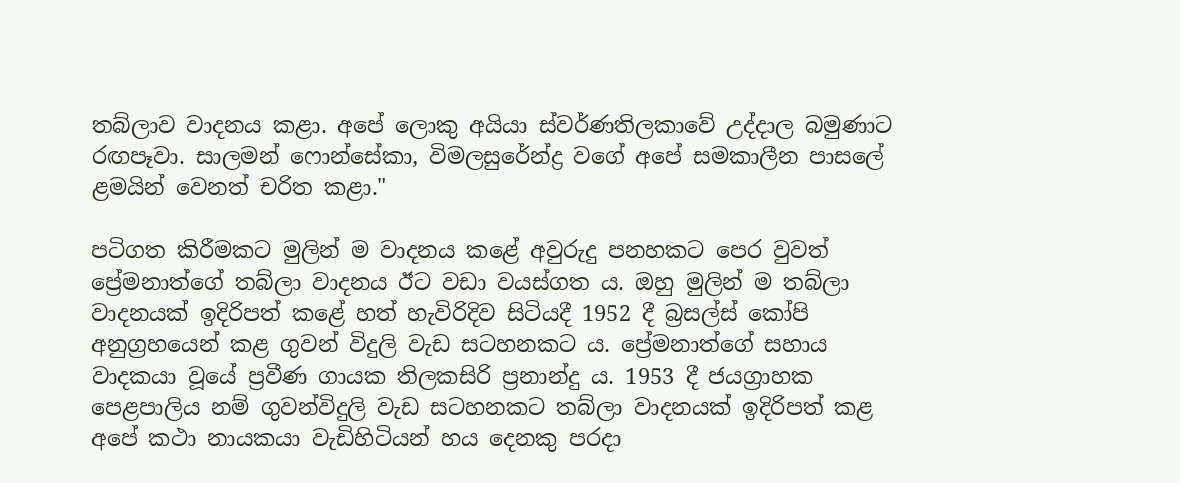තබ්ලාව වාදනය කළා. අපේ ලොකු අයියා ස්වර්ණතිලකාවේ උද්දාල බමුණාට රඟපෑවා. සාලමන් ෆොන්සේකා, විමලසුරේන්ද්‍ර වගේ අපේ සමකාලීන පාසලේ ළමයින් වෙනත් චරිත කළා."

පටිගත කිරීමකට මුලින් ම වාදනය කළේ අවුරුදු පනහකට පෙර වුවත් ප්‍රේමනාත්ගේ තබ්ලා වාදනය ඊට වඩා වයස්ගත ය. ඔහු මුලින් ම තබ්ලා වාදනයක් ඉදිරිපත් කළේ හත් හැවිරිදිව සිටියදී 1952 දී බ්‍රසල්ස් කෝපි අනුග්‍රහයෙන් කළ ගුවන් විදුලි වැඩ සටහනකට ය. ප්‍රේමනාත්ගේ සහාය වාදකයා වූයේ ප්‍රවීණ ගායක තිලකසිරි ප්‍රනාන්දු ය. 1953 දී ජයග්‍රාහක පෙළපාලිය නම් ගුවන්විදුලි වැඩ සටහනකට තබ්ලා වාදනයක් ඉදිරිපත් කළ අපේ කථා නායකයා වැඩිහිටියන් හය දෙනකු පරදා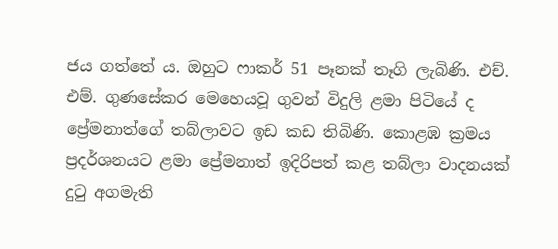ජය ගත්තේ ය. ඔහුට ෆාකර් 51 පෑනක් තෑගි ලැබිණි. එච්. එම්. ගුණසේකර මෙහෙයවූ ගුවන් විදුලි ළමා පිටියේ ද ප්‍රේමනාත්ගේ තබ්ලාවට ඉඩ කඩ තිබිණි. කොළඹ ක්‍රමය ප්‍රදර්ශනයට ළමා ප්‍රේමනාත් ඉදිරිපත් කළ තබ්ලා වාදනයක් දුටු අගමැති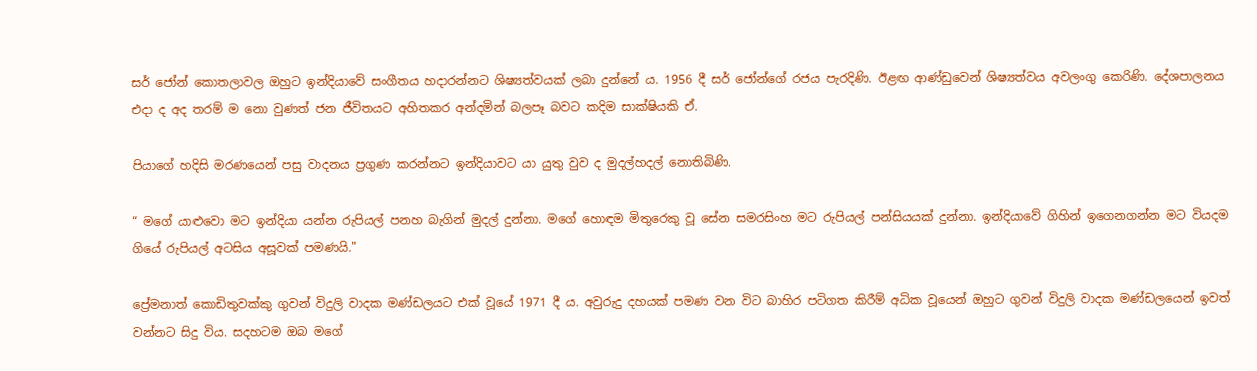සර් ජෝන් කොතලාවල ඔහුට ඉන්දියාවේ සංගීතය හදාරන්නට ශිෂ්‍යත්වයක් ලබා දුන්නේ ය. 1956 දී සර් ජෝන්ගේ රජය පැරදිණි. ඊළඟ ආණ්ඩුවෙන් ශිෂ්‍යත්වය අවලංගු කෙරිණි. දේශපාලනය එදා ද අද තරම් ම නො වුණත් ජන ජීවිතයට අහිතකර අන්දමින් බලපෑ බවට කදිම සාක්ෂියකි ඒ.

පියාගේ හදිසි මරණයෙන් පසු වාදනය ප්‍රගුණ කරන්නට ඉන්දියාවට යා යුතු වුව ද මුදල්හදල් නොතිබිණි.

“ මගේ යාළුවො මට ඉන්දියා යන්න රුපියල් පනහ බැගින් මුදල් දුන්නා. මගේ හොඳම මිතුරෙකු වූ සේන සමරසිංහ මට රුපියල් පන්සියයක් දුන්නා. ඉන්දියාවේ ගිහින් ඉගෙනගන්න මට වියදම ගියේ රුපියල් අටසිය අසූවක් පමණයි."

ප්‍රේමනාත් කොඩිතුවක්කු ගුවන් විදුලි වාදක මණ්ඩලයට එක් වූයේ 1971 දී ය. අවුරුදු දහයක් පමණ වන විට බාහිර පටිගත කිරීම් අධික වූයෙන් ඔහුට ගුවන් විදුලි වාදක මණ්ඩලයෙන් ඉවත් වන්නට සිදු විය. සදහටම ඔබ මගේ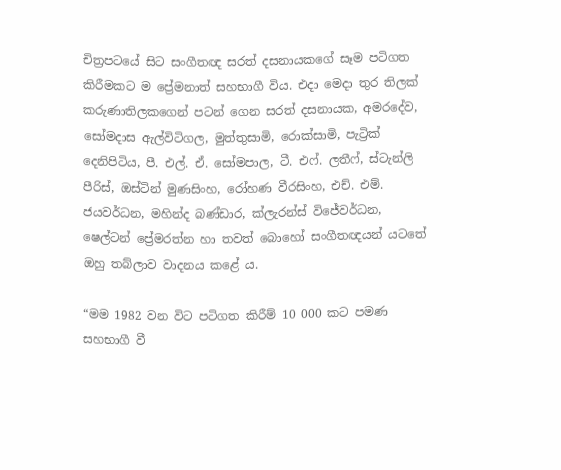චිත්‍රපටයේ සිට සංගීතඥ සරත් දසනායකගේ සෑම පටිගත කිරීමකට ම ප්‍රේමනාත් සහභාගී විය. එදා මෙදා තුර තිලක් කරුණාතිලකගෙන් පටන් ගෙන සරත් දසනායක, අමරදේව, සෝමදාස ඇල්විටිගල, මුත්තුසාමි, රොක්සාමි, පැට්‍රික් දෙනිපිටිය, පී. එල්. ඒ. සෝමපාල, ටී. එෆ්. ලතීෆ්, ස්ටැන්ලි පීරිස්, ඔස්ටින් මුණසිංහ, රෝහණ වීරසිංහ, එච්. එම්. ජයවර්ධන, මහින්ද බණ්ඩාර, ක්ලැරන්ස් විජේවර්ධන, ෂෙල්ටන් ප්‍රේමරත්න හා තවත් බොහෝ සංගීතඥයන් යටතේ ඔහු තබ්ලාව වාදනය කළේ ය.

“මම 1982 වන විට පටිගත කිරීම් 10 000 කට පමණ සහභාගී වී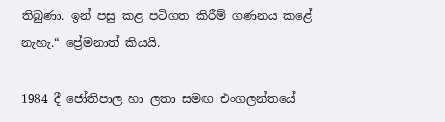තිබුණා. ඉන් පසු කළ පටිගත කිරීම් ගණනය කළේ නැහැ.“ ප්‍රේමනාත් කියයි.

1984 දී ජෝතිපාල හා ලතා සමඟ එංගලන්තයේ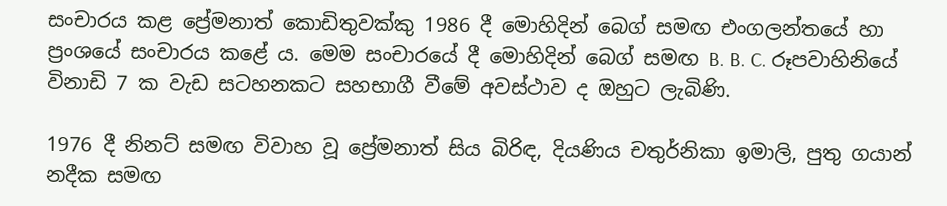සංචාරය කළ ප්‍රේමනාත් කොඩිතුවක්කු 1986 දී මොහිදින් බෙග් සමඟ එංගලන්තයේ හා ප්‍රංශයේ සංචාරය කළේ ය. මෙම සංචාරයේ දී මොහිදින් බෙග් සමඟ B. B. C. රූපවාහිනියේ විනාඩි 7 ක වැඩ සටහනකට සහභාගී වීමේ අවස්ථාව ද ඔහුට ලැබිණි.

1976 දී නිනට් සමඟ විවාහ වූ ප්‍රේමනාත් සිය බිරිඳ, දියණිය චතුර්නිකා ඉමාලි, පුතු ගයාන් නදීක සමඟ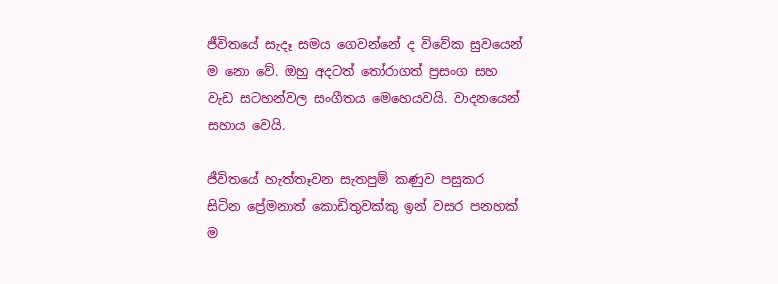ජීවිතයේ සැදෑ සමය ගෙවන්නේ ද විවේක සුවයෙන් ම නො‍ වේ. ඔහු අදටත් තෝරාගත් ප්‍රසංග සහ වැඩ සටහන්වල සංගීතය මෙහෙයවයි. වාදනයෙන් සහාය වෙයි.

ජීවිතයේ හැත්තෑවන සැතපුම් කණුව පසුකර සිටින ප්‍රේමනාත් කොඩිතුවක්කු ඉන් වසර පනහක් ම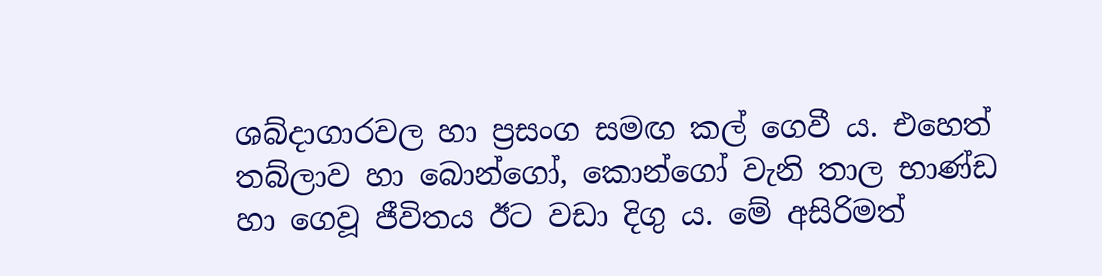ශබ්දාගාරවල හා ප්‍රසංග සමඟ කල් ගෙවී ය. එහෙත් තබ්ලාව හා බොන්ගෝ, කොන්ගෝ වැනි තාල භාණ්ඩ හා ගෙවූ ජීවිතය ඊට වඩා දිගු ය. මේ අසිරිමත්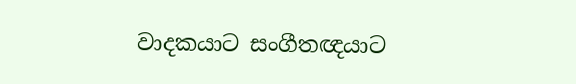වාදකයාට සංගීතඥයාට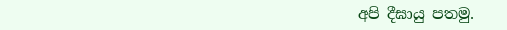අපි දීඝායු පතමු.